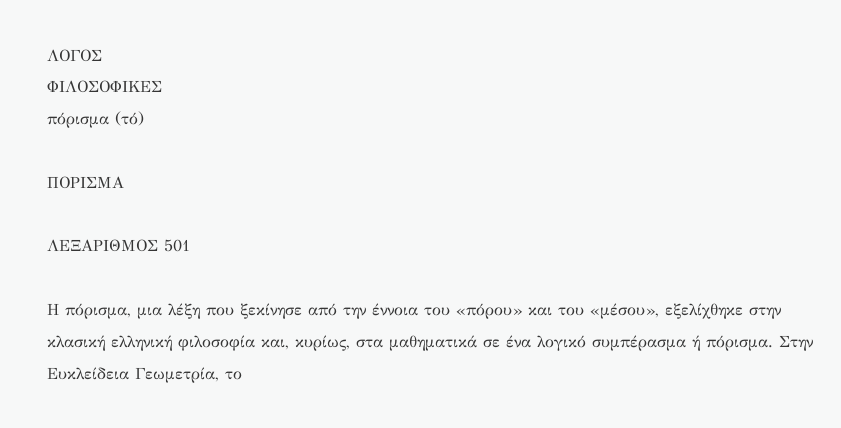ΛΟΓΟΣ
ΦΙΛΟΣΟΦΙΚΕΣ
πόρισμα (τό)

ΠΟΡΙΣΜΑ

ΛΕΞΑΡΙΘΜΟΣ 501

Η πόρισμα, μια λέξη που ξεκίνησε από την έννοια του «πόρου» και του «μέσου», εξελίχθηκε στην κλασική ελληνική φιλοσοφία και, κυρίως, στα μαθηματικά σε ένα λογικό συμπέρασμα ή πόρισμα. Στην Ευκλείδεια Γεωμετρία, το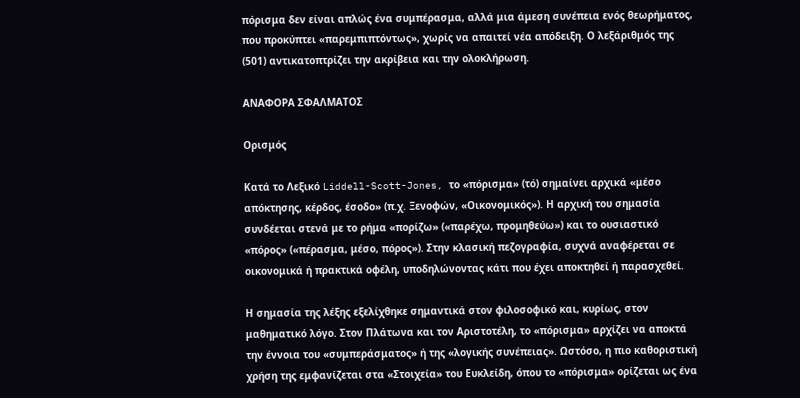πόρισμα δεν είναι απλώς ένα συμπέρασμα, αλλά μια άμεση συνέπεια ενός θεωρήματος, που προκύπτει «παρεμπιπτόντως», χωρίς να απαιτεί νέα απόδειξη. Ο λεξάριθμός της (501) αντικατοπτρίζει την ακρίβεια και την ολοκλήρωση.

ΑΝΑΦΟΡΑ ΣΦΑΛΜΑΤΟΣ

Ορισμός

Κατά το Λεξικό Liddell-Scott-Jones, το «πόρισμα» (τό) σημαίνει αρχικά «μέσο απόκτησης, κέρδος, έσοδο» (π.χ. Ξενοφών, «Οικονομικός»). Η αρχική του σημασία συνδέεται στενά με το ρήμα «πορίζω» («παρέχω, προμηθεύω») και το ουσιαστικό «πόρος» («πέρασμα, μέσο, πόρος»). Στην κλασική πεζογραφία, συχνά αναφέρεται σε οικονομικά ή πρακτικά οφέλη, υποδηλώνοντας κάτι που έχει αποκτηθεί ή παρασχεθεί.

Η σημασία της λέξης εξελίχθηκε σημαντικά στον φιλοσοφικό και, κυρίως, στον μαθηματικό λόγο. Στον Πλάτωνα και τον Αριστοτέλη, το «πόρισμα» αρχίζει να αποκτά την έννοια του «συμπεράσματος» ή της «λογικής συνέπειας». Ωστόσο, η πιο καθοριστική χρήση της εμφανίζεται στα «Στοιχεία» του Ευκλείδη, όπου το «πόρισμα» ορίζεται ως ένα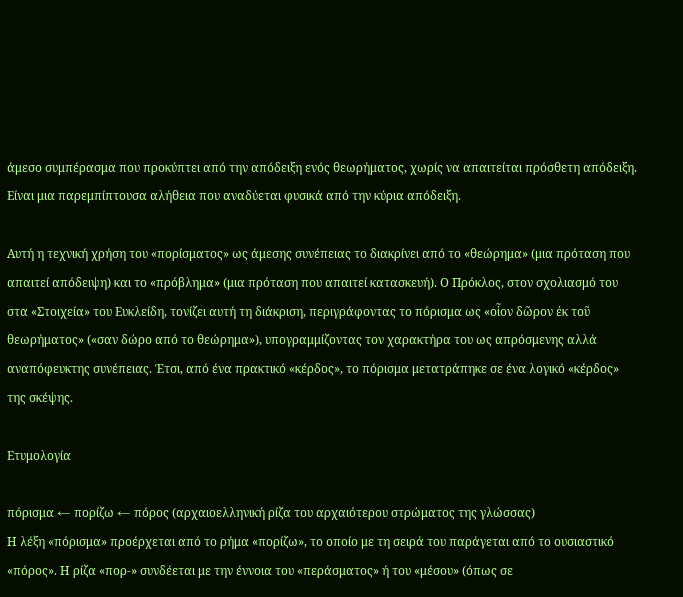άμεσο συμπέρασμα που προκύπτει από την απόδειξη ενός θεωρήματος, χωρίς να απαιτείται πρόσθετη απόδειξη. Είναι μια παρεμπίπτουσα αλήθεια που αναδύεται φυσικά από την κύρια απόδειξη.

Αυτή η τεχνική χρήση του «πορίσματος» ως άμεσης συνέπειας το διακρίνει από το «θεώρημα» (μια πρόταση που απαιτεί απόδειψη) και το «πρόβλημα» (μια πρόταση που απαιτεί κατασκευή). Ο Πρόκλος, στον σχολιασμό του στα «Στοιχεία» του Ευκλείδη, τονίζει αυτή τη διάκριση, περιγράφοντας το πόρισμα ως «οἷον δῶρον ἐκ τοῦ θεωρήματος» («σαν δώρο από το θεώρημα»), υπογραμμίζοντας τον χαρακτήρα του ως απρόσμενης αλλά αναπόφευκτης συνέπειας. Έτσι, από ένα πρακτικό «κέρδος», το πόρισμα μετατράπηκε σε ένα λογικό «κέρδος» της σκέψης.

Ετυμολογία

πόρισμα ← πορίζω ← πόρος (αρχαιοελληνική ρίζα του αρχαιότερου στρώματος της γλώσσας)
Η λέξη «πόρισμα» προέρχεται από το ρήμα «πορίζω», το οποίο με τη σειρά του παράγεται από το ουσιαστικό «πόρος». Η ρίζα «πορ-» συνδέεται με την έννοια του «περάσματος» ή του «μέσου» (όπως σε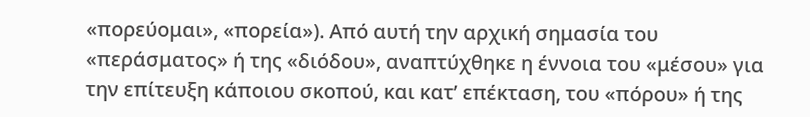«πορεύομαι», «πορεία»). Από αυτή την αρχική σημασία του «περάσματος» ή της «διόδου», αναπτύχθηκε η έννοια του «μέσου» για την επίτευξη κάποιου σκοπού, και κατ’ επέκταση, του «πόρου» ή της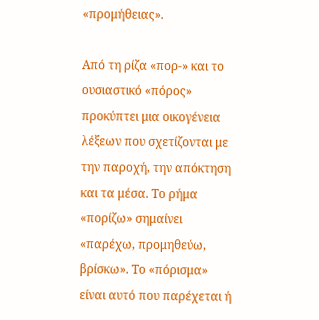«προμήθειας».

Από τη ρίζα «πορ-» και το ουσιαστικό «πόρος» προκύπτει μια οικογένεια λέξεων που σχετίζονται με την παροχή, την απόκτηση και τα μέσα. Το ρήμα «πορίζω» σημαίνει «παρέχω, προμηθεύω, βρίσκω». Το «πόρισμα» είναι αυτό που παρέχεται ή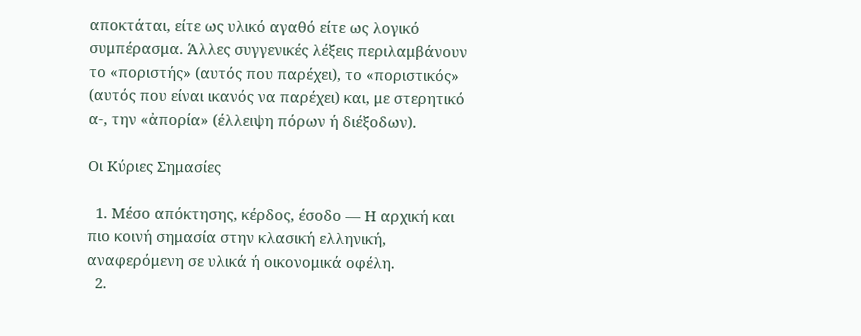αποκτάται, είτε ως υλικό αγαθό είτε ως λογικό συμπέρασμα. Άλλες συγγενικές λέξεις περιλαμβάνουν το «ποριστής» (αυτός που παρέχει), το «ποριστικός» (αυτός που είναι ικανός να παρέχει) και, με στερητικό α-, την «ἀπορία» (έλλειψη πόρων ή διέξοδων).

Οι Κύριες Σημασίες

  1. Μέσο απόκτησης, κέρδος, έσοδο — Η αρχική και πιο κοινή σημασία στην κλασική ελληνική, αναφερόμενη σε υλικά ή οικονομικά οφέλη.
  2.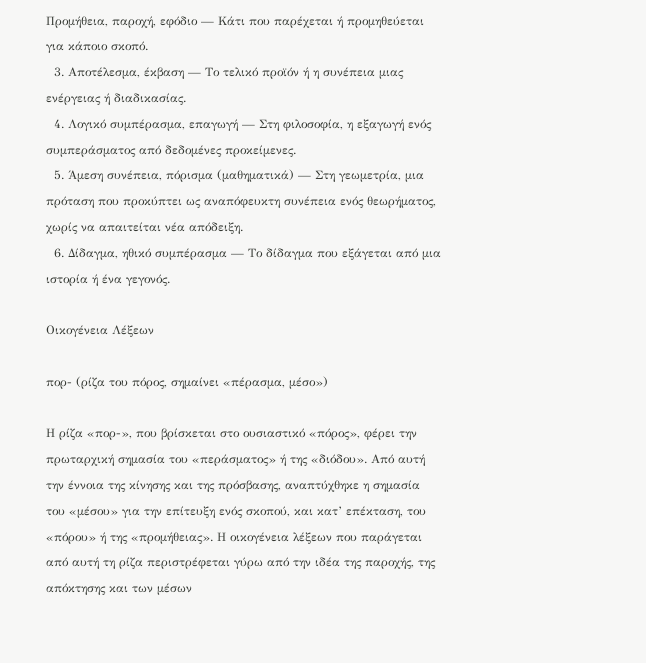Προμήθεια, παροχή, εφόδιο — Κάτι που παρέχεται ή προμηθεύεται για κάποιο σκοπό.
  3. Αποτέλεσμα, έκβαση — Το τελικό προϊόν ή η συνέπεια μιας ενέργειας ή διαδικασίας.
  4. Λογικό συμπέρασμα, επαγωγή — Στη φιλοσοφία, η εξαγωγή ενός συμπεράσματος από δεδομένες προκείμενες.
  5. Άμεση συνέπεια, πόρισμα (μαθηματικά) — Στη γεωμετρία, μια πρόταση που προκύπτει ως αναπόφευκτη συνέπεια ενός θεωρήματος, χωρίς να απαιτείται νέα απόδειξη.
  6. Δίδαγμα, ηθικό συμπέρασμα — Το δίδαγμα που εξάγεται από μια ιστορία ή ένα γεγονός.

Οικογένεια Λέξεων

πορ- (ρίζα του πόρος, σημαίνει «πέρασμα, μέσο»)

Η ρίζα «πορ-», που βρίσκεται στο ουσιαστικό «πόρος», φέρει την πρωταρχική σημασία του «περάσματος» ή της «διόδου». Από αυτή την έννοια της κίνησης και της πρόσβασης, αναπτύχθηκε η σημασία του «μέσου» για την επίτευξη ενός σκοπού, και κατ’ επέκταση, του «πόρου» ή της «προμήθειας». Η οικογένεια λέξεων που παράγεται από αυτή τη ρίζα περιστρέφεται γύρω από την ιδέα της παροχής, της απόκτησης και των μέσων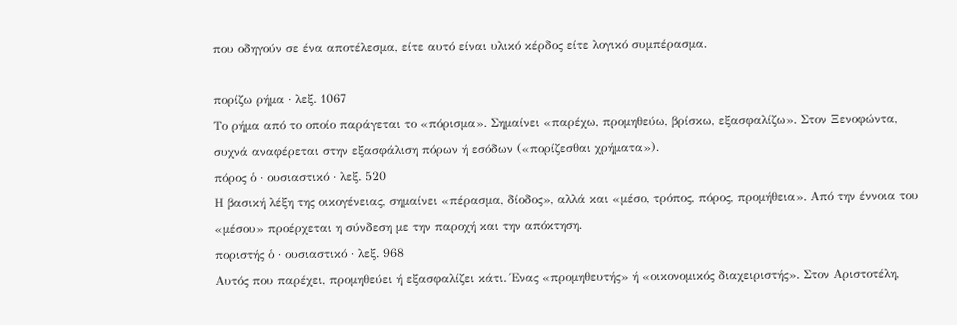που οδηγούν σε ένα αποτέλεσμα, είτε αυτό είναι υλικό κέρδος είτε λογικό συμπέρασμα.

πορίζω ρήμα · λεξ. 1067
Το ρήμα από το οποίο παράγεται το «πόρισμα». Σημαίνει «παρέχω, προμηθεύω, βρίσκω, εξασφαλίζω». Στον Ξενοφώντα, συχνά αναφέρεται στην εξασφάλιση πόρων ή εσόδων («πορίζεσθαι χρήματα»).
πόρος ὁ · ουσιαστικό · λεξ. 520
Η βασική λέξη της οικογένειας, σημαίνει «πέρασμα, δίοδος», αλλά και «μέσο, τρόπος, πόρος, προμήθεια». Από την έννοια του «μέσου» προέρχεται η σύνδεση με την παροχή και την απόκτηση.
ποριστής ὁ · ουσιαστικό · λεξ. 968
Αυτός που παρέχει, προμηθεύει ή εξασφαλίζει κάτι. Ένας «προμηθευτής» ή «οικονομικός διαχειριστής». Στον Αριστοτέλη,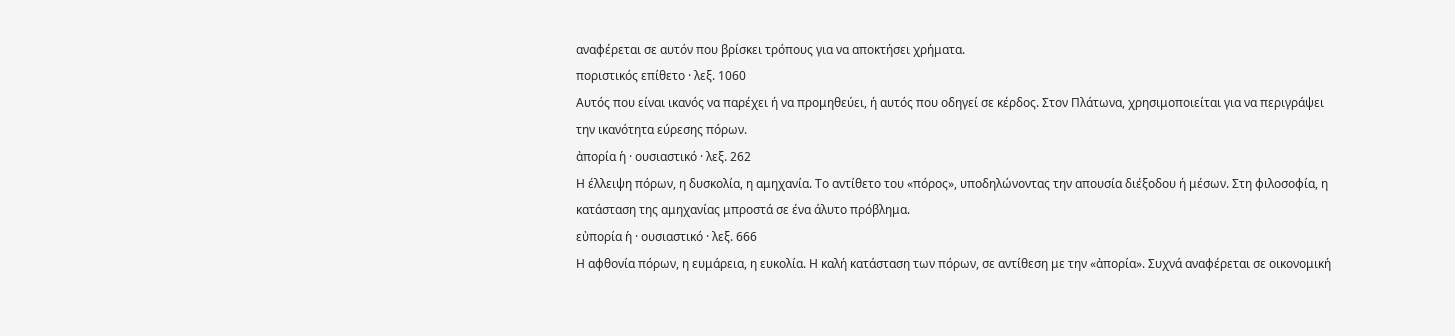αναφέρεται σε αυτόν που βρίσκει τρόπους για να αποκτήσει χρήματα.
ποριστικός επίθετο · λεξ. 1060
Αυτός που είναι ικανός να παρέχει ή να προμηθεύει, ή αυτός που οδηγεί σε κέρδος. Στον Πλάτωνα, χρησιμοποιείται για να περιγράψει την ικανότητα εύρεσης πόρων.
ἀπορία ἡ · ουσιαστικό · λεξ. 262
Η έλλειψη πόρων, η δυσκολία, η αμηχανία. Το αντίθετο του «πόρος», υποδηλώνοντας την απουσία διέξοδου ή μέσων. Στη φιλοσοφία, η κατάσταση της αμηχανίας μπροστά σε ένα άλυτο πρόβλημα.
εὐπορία ἡ · ουσιαστικό · λεξ. 666
Η αφθονία πόρων, η ευμάρεια, η ευκολία. Η καλή κατάσταση των πόρων, σε αντίθεση με την «ἀπορία». Συχνά αναφέρεται σε οικονομική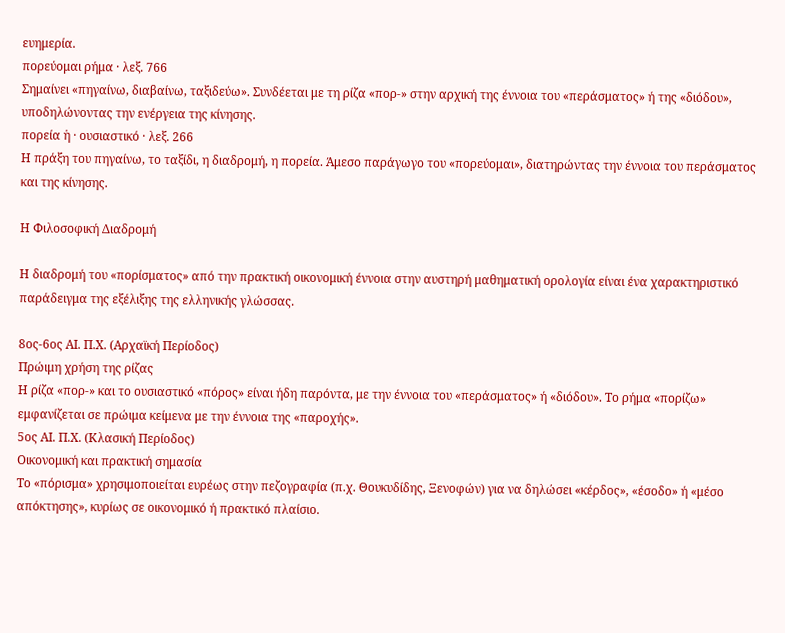ευημερία.
πορεύομαι ρήμα · λεξ. 766
Σημαίνει «πηγαίνω, διαβαίνω, ταξιδεύω». Συνδέεται με τη ρίζα «πορ-» στην αρχική της έννοια του «περάσματος» ή της «διόδου», υποδηλώνοντας την ενέργεια της κίνησης.
πορεία ἡ · ουσιαστικό · λεξ. 266
Η πράξη του πηγαίνω, το ταξίδι, η διαδρομή, η πορεία. Άμεσο παράγωγο του «πορεύομαι», διατηρώντας την έννοια του περάσματος και της κίνησης.

Η Φιλοσοφική Διαδρομή

Η διαδρομή του «πορίσματος» από την πρακτική οικονομική έννοια στην αυστηρή μαθηματική ορολογία είναι ένα χαρακτηριστικό παράδειγμα της εξέλιξης της ελληνικής γλώσσας.

8ος-6ος ΑΙ. Π.Χ. (Αρχαϊκή Περίοδος)
Πρώιμη χρήση της ρίζας
Η ρίζα «πορ-» και το ουσιαστικό «πόρος» είναι ήδη παρόντα, με την έννοια του «περάσματος» ή «διόδου». Το ρήμα «πορίζω» εμφανίζεται σε πρώιμα κείμενα με την έννοια της «παροχής».
5ος ΑΙ. Π.Χ. (Κλασική Περίοδος)
Οικονομική και πρακτική σημασία
Το «πόρισμα» χρησιμοποιείται ευρέως στην πεζογραφία (π.χ. Θουκυδίδης, Ξενοφών) για να δηλώσει «κέρδος», «έσοδο» ή «μέσο απόκτησης», κυρίως σε οικονομικό ή πρακτικό πλαίσιο.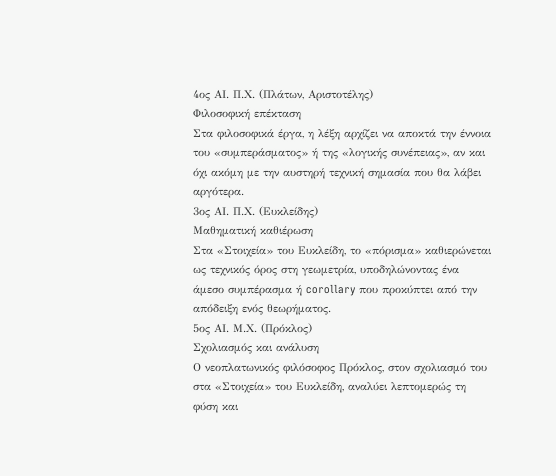4ος ΑΙ. Π.Χ. (Πλάτων, Αριστοτέλης)
Φιλοσοφική επέκταση
Στα φιλοσοφικά έργα, η λέξη αρχίζει να αποκτά την έννοια του «συμπεράσματος» ή της «λογικής συνέπειας», αν και όχι ακόμη με την αυστηρή τεχνική σημασία που θα λάβει αργότερα.
3ος ΑΙ. Π.Χ. (Ευκλείδης)
Μαθηματική καθιέρωση
Στα «Στοιχεία» του Ευκλείδη, το «πόρισμα» καθιερώνεται ως τεχνικός όρος στη γεωμετρία, υποδηλώνοντας ένα άμεσο συμπέρασμα ή corollary που προκύπτει από την απόδειξη ενός θεωρήματος.
5ος ΑΙ. Μ.Χ. (Πρόκλος)
Σχολιασμός και ανάλυση
Ο νεοπλατωνικός φιλόσοφος Πρόκλος, στον σχολιασμό του στα «Στοιχεία» του Ευκλείδη, αναλύει λεπτομερώς τη φύση και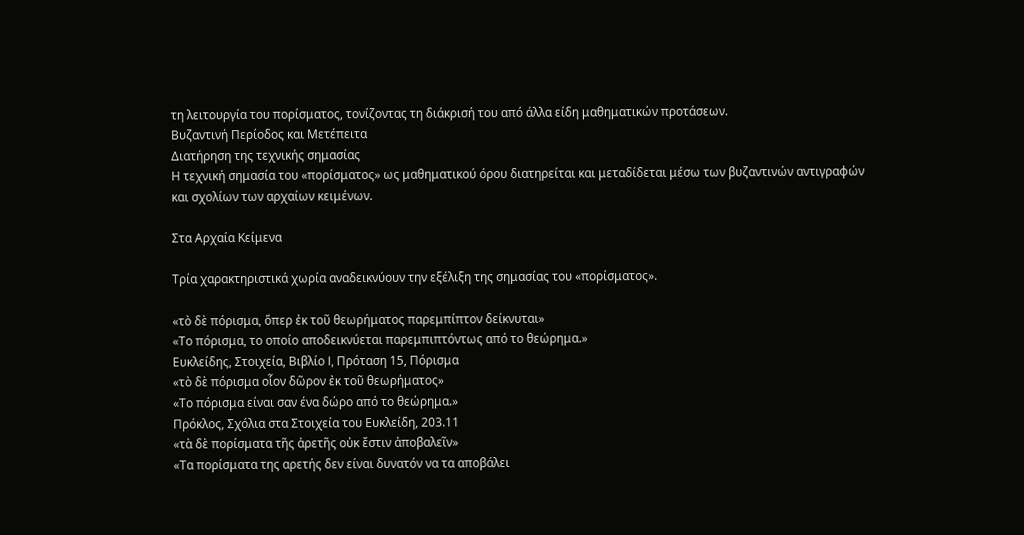τη λειτουργία του πορίσματος, τονίζοντας τη διάκρισή του από άλλα είδη μαθηματικών προτάσεων.
Βυζαντινή Περίοδος και Μετέπειτα
Διατήρηση της τεχνικής σημασίας
Η τεχνική σημασία του «πορίσματος» ως μαθηματικού όρου διατηρείται και μεταδίδεται μέσω των βυζαντινών αντιγραφών και σχολίων των αρχαίων κειμένων.

Στα Αρχαία Κείμενα

Τρία χαρακτηριστικά χωρία αναδεικνύουν την εξέλιξη της σημασίας του «πορίσματος».

«τὸ δὲ πόρισμα, ὅπερ ἐκ τοῦ θεωρήματος παρεμπίπτον δείκνυται»
«Το πόρισμα, το οποίο αποδεικνύεται παρεμπιπτόντως από το θεώρημα.»
Ευκλείδης, Στοιχεία, Βιβλίο I, Πρόταση 15, Πόρισμα
«τὸ δὲ πόρισμα οἷον δῶρον ἐκ τοῦ θεωρήματος»
«Το πόρισμα είναι σαν ένα δώρο από το θεώρημα.»
Πρόκλος, Σχόλια στα Στοιχεία του Ευκλείδη, 203.11
«τὰ δὲ πορίσματα τῆς ἀρετῆς οὐκ ἔστιν ἀποβαλεῖν»
«Τα πορίσματα της αρετής δεν είναι δυνατόν να τα αποβάλει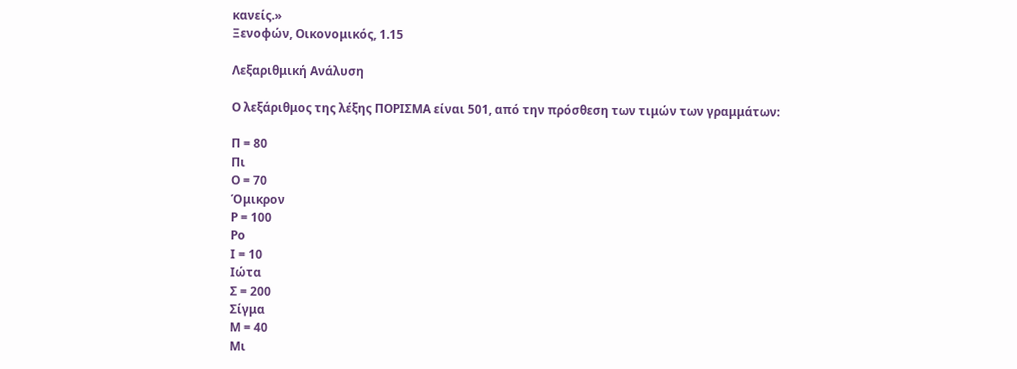κανείς.»
Ξενοφών, Οικονομικός, 1.15

Λεξαριθμική Ανάλυση

Ο λεξάριθμος της λέξης ΠΟΡΙΣΜΑ είναι 501, από την πρόσθεση των τιμών των γραμμάτων:

Π = 80
Πι
Ο = 70
Όμικρον
Ρ = 100
Ρο
Ι = 10
Ιώτα
Σ = 200
Σίγμα
Μ = 40
Μι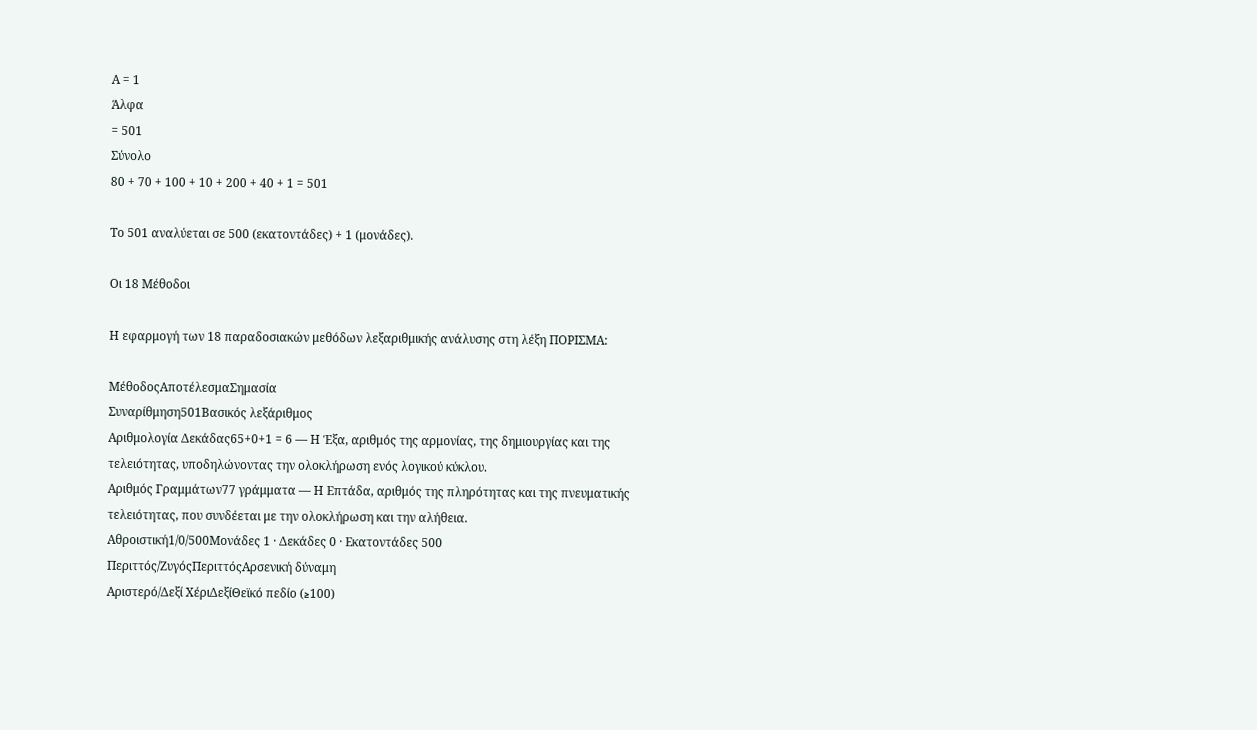Α = 1
Άλφα
= 501
Σύνολο
80 + 70 + 100 + 10 + 200 + 40 + 1 = 501

Το 501 αναλύεται σε 500 (εκατοντάδες) + 1 (μονάδες).

Οι 18 Μέθοδοι

Η εφαρμογή των 18 παραδοσιακών μεθόδων λεξαριθμικής ανάλυσης στη λέξη ΠΟΡΙΣΜΑ:

ΜέθοδοςΑποτέλεσμαΣημασία
Συναρίθμηση501Βασικός λεξάριθμος
Αριθμολογία Δεκάδας65+0+1 = 6 — Η Έξα, αριθμός της αρμονίας, της δημιουργίας και της τελειότητας, υποδηλώνοντας την ολοκλήρωση ενός λογικού κύκλου.
Αριθμός Γραμμάτων77 γράμματα — Η Επτάδα, αριθμός της πληρότητας και της πνευματικής τελειότητας, που συνδέεται με την ολοκλήρωση και την αλήθεια.
Αθροιστική1/0/500Μονάδες 1 · Δεκάδες 0 · Εκατοντάδες 500
Περιττός/ΖυγόςΠεριττόςΑρσενική δύναμη
Αριστερό/Δεξί ΧέριΔεξίΘεϊκό πεδίο (≥100)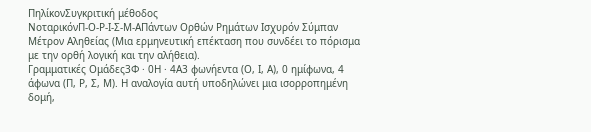ΠηλίκονΣυγκριτική μέθοδος
ΝοταρικόνΠ-Ο-Ρ-Ι-Σ-Μ-ΑΠάντων Ορθών Ρημάτων Ισχυρόν Σύμπαν Μέτρον Αληθείας (Μια ερμηνευτική επέκταση που συνδέει το πόρισμα με την ορθή λογική και την αλήθεια).
Γραμματικές Ομάδες3Φ · 0Η · 4Α3 φωνήεντα (Ο, Ι, Α), 0 ημίφωνα, 4 άφωνα (Π, Ρ, Σ, Μ). Η αναλογία αυτή υποδηλώνει μια ισορροπημένη δομή,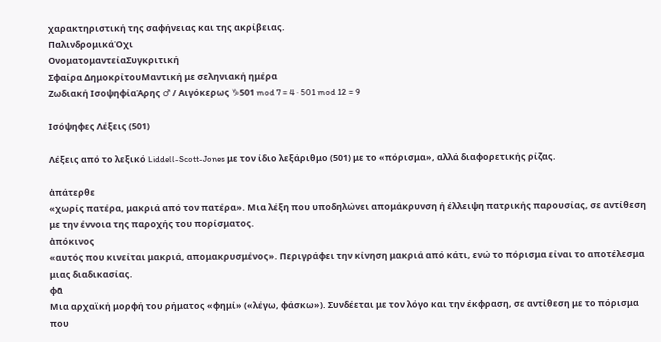χαρακτηριστική της σαφήνειας και της ακρίβειας.
ΠαλινδρομικάΌχι
ΟνοματομαντείαΣυγκριτική
Σφαίρα ΔημοκρίτουΜαντική με σεληνιακή ημέρα
Ζωδιακή ΙσοψηφίαΆρης ♂ / Αιγόκερως ♑501 mod 7 = 4 · 501 mod 12 = 9

Ισόψηφες Λέξεις (501)

Λέξεις από το λεξικό Liddell-Scott-Jones με τον ίδιο λεξάριθμο (501) με το «πόρισμα», αλλά διαφορετικής ρίζας.

ἀπάτερθε
«χωρίς πατέρα, μακριά από τον πατέρα». Μια λέξη που υποδηλώνει απομάκρυνση ή έλλειψη πατρικής παρουσίας, σε αντίθεση με την έννοια της παροχής του πορίσματος.
ἀπόκινος
«αυτός που κινείται μακριά, απομακρυσμένος». Περιγράφει την κίνηση μακριά από κάτι, ενώ το πόρισμα είναι το αποτέλεσμα μιας διαδικασίας.
φᾶ
Μια αρχαϊκή μορφή του ρήματος «φημί» («λέγω, φάσκω»). Συνδέεται με τον λόγο και την έκφραση, σε αντίθεση με το πόρισμα που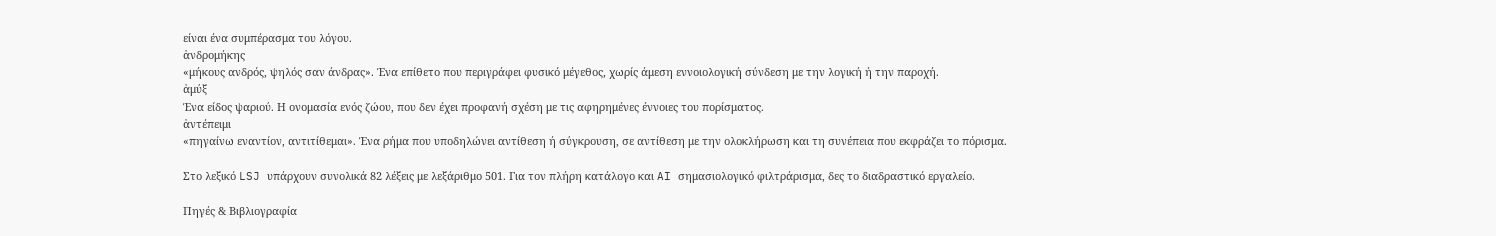είναι ένα συμπέρασμα του λόγου.
ἀνδρομήκης
«μήκους ανδρός, ψηλός σαν άνδρας». Ένα επίθετο που περιγράφει φυσικό μέγεθος, χωρίς άμεση εννοιολογική σύνδεση με την λογική ή την παροχή.
ἀμύξ
Ένα είδος ψαριού. Η ονομασία ενός ζώου, που δεν έχει προφανή σχέση με τις αφηρημένες έννοιες του πορίσματος.
ἀντέπειμι
«πηγαίνω εναντίον, αντιτίθεμαι». Ένα ρήμα που υποδηλώνει αντίθεση ή σύγκρουση, σε αντίθεση με την ολοκλήρωση και τη συνέπεια που εκφράζει το πόρισμα.

Στο λεξικό LSJ υπάρχουν συνολικά 82 λέξεις με λεξάριθμο 501. Για τον πλήρη κατάλογο και AI σημασιολογικό φιλτράρισμα, δες το διαδραστικό εργαλείο.

Πηγές & Βιβλιογραφία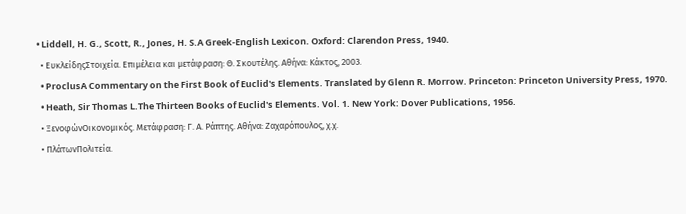• Liddell, H. G., Scott, R., Jones, H. S.A Greek-English Lexicon. Oxford: Clarendon Press, 1940.
  • ΕυκλείδηςΣτοιχεία. Επιμέλεια και μετάφραση: Θ. Σκουτέλης. Αθήνα: Κάκτος, 2003.
  • ProclusA Commentary on the First Book of Euclid's Elements. Translated by Glenn R. Morrow. Princeton: Princeton University Press, 1970.
  • Heath, Sir Thomas L.The Thirteen Books of Euclid's Elements. Vol. 1. New York: Dover Publications, 1956.
  • ΞενοφώνΟικονομικός. Μετάφραση: Γ. Α. Ράπτης. Αθήνα: Ζαχαρόπουλος, χ.χ.
  • ΠλάτωνΠολιτεία.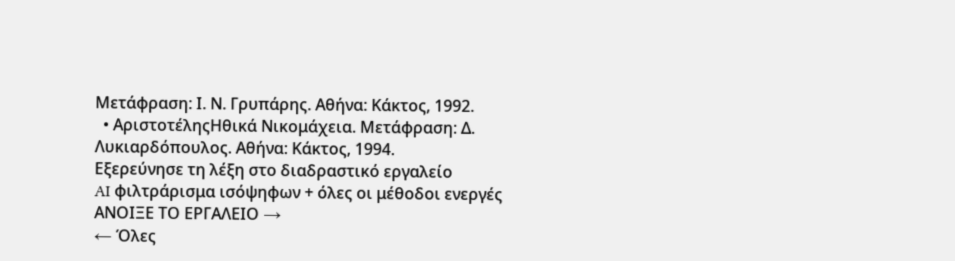Μετάφραση: Ι. Ν. Γρυπάρης. Αθήνα: Κάκτος, 1992.
  • ΑριστοτέληςΗθικά Νικομάχεια. Μετάφραση: Δ. Λυκιαρδόπουλος. Αθήνα: Κάκτος, 1994.
Εξερεύνησε τη λέξη στο διαδραστικό εργαλείο
AI φιλτράρισμα ισόψηφων + όλες οι μέθοδοι ενεργές
ΑΝΟΙΞΕ ΤΟ ΕΡΓΑΛΕΙΟ →
← Όλες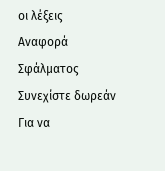οι λέξεις
Αναφορά Σφάλματος
Συνεχίστε δωρεάν
Για να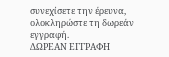συνεχίσετε την έρευνα, ολοκληρώστε τη δωρεάν εγγραφή.
ΔΩΡΕΑΝ ΕΓΓΡΑΦΗ